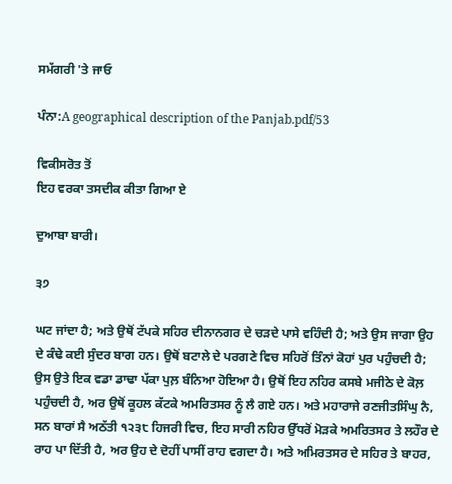ਸਮੱਗਰੀ 'ਤੇ ਜਾਓ

ਪੰਨਾ:A geographical description of the Panjab.pdf/53

ਵਿਕੀਸਰੋਤ ਤੋਂ
ਇਹ ਵਰਕਾ ਤਸਦੀਕ ਕੀਤਾ ਗਿਆ ਏ

ਦੁਆਬਾ ਬਾਰੀ।

੩੭

ਘਟ ਜਾਂਦਾ ਹੈ; ਅਤੇ ਉਥੋਂ ਟੱਪਕੇ ਸਹਿਰ ਦੀਨਾਨਗਰ ਦੇ ਚੜਦੇ ਪਾਸੇ ਵਹਿੰਦੀ ਹੈ; ਅਤੇ ਉਸ ਜਾਗਾ ਉਹ ਦੇ ਕੰਢੇ ਕਈ ਸੁੰਦਰ ਬਾਗ ਹਨ। ਉਥੋਂ ਬਟਾਲੇ ਦੇ ਪਰਗਣੇ ਵਿਚ ਸਹਿਰੋਂ ਤਿੰਨਾਂ ਕੋਹਾਂ ਪੁਰ ਪਹੁੰਚਦੀ ਹੈ; ਉਸ ਉਤੇ ਇਕ ਵਡਾ ਡਾਢਾ ਪੱਕਾ ਪੁਲ਼ ਬੰਨਿਆ ਹੋਇਆ ਹੈ। ਉਥੋਂ ਇਹ ਨਹਿਰ ਕਸਬੇ ਮਜੀਠੇ ਦੇ ਕੋਲ਼ ਪਹੁੰਚਦੀ ਹੈ, ਅਰ ਉਥੋਂ ਕੂਹਲ ਕੱਟਕੇ ਅਮਰਿਤਸਰ ਨੂੰ ਲੈ ਗਏ ਹਨ। ਅਤੇ ਮਹਾਰਾਜੇ ਰਣਜੀਤਸਿੰਘੁ ਨੈ, ਸਨ ਬਾਰਾਂ ਸੈ ਅਠੱਤੀ ੧੨੩੮ ਹਿਜਰੀ ਵਿਚ, ਇਹ ਸਾਰੀ ਨਹਿਰ ਉੱਧਰੋਂ ਮੋੜਕੇ ਅਮਰਿਤਸਰ ਤੇ ਲਹੌਰ ਦੇ ਰਾਹ ਪਾ ਦਿੱਤੀ ਹੈ, ਅਰ ਉਹ ਦੇ ਦੋਹੀਂ ਪਾਸੀਂ ਰਾਹ ਵਗਦਾ ਹੈ। ਅਤੇ ਅਮਿਰਤਸਰ ਦੇ ਸਹਿਰ ਤੇ ਬਾਹਰ,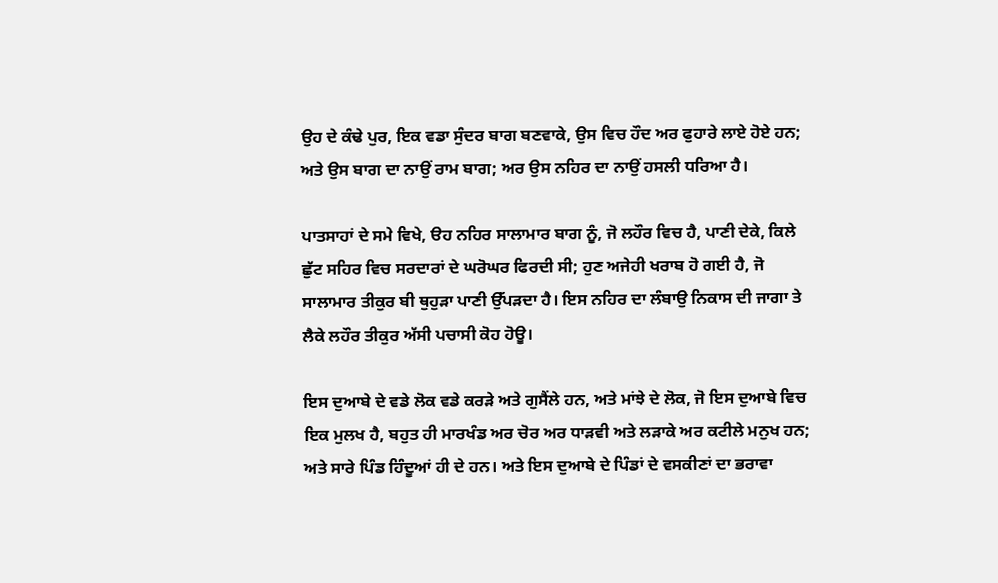ਉਹ ਦੇ ਕੰਢੇ ਪੁਰ, ਇਕ ਵਡਾ ਸੁੰਦਰ ਬਾਗ ਬਣਵਾਕੇ, ਉਸ ਵਿਚ ਹੌਦ ਅਰ ਫੁਹਾਰੇ ਲਾਏ ਹੋਏ ਹਨ; ਅਤੇ ਉਸ ਬਾਗ ਦਾ ਨਾਉਂ ਰਾਮ ਬਾਗ; ਅਰ ਉਸ ਨਹਿਰ ਦਾ ਨਾਉਂ ਹਸਲੀ ਧਰਿਆ ਹੈ।

ਪਾਤਸਾਹਾਂ ਦੇ ਸਮੇ ਵਿਖੇ, ੳਹ ਨਹਿਰ ਸਾਲਾਮਾਰ ਬਾਗ ਨੂੰ, ਜੋ ਲਹੌਰ ਵਿਚ ਹੈ, ਪਾਣੀ ਦੇਕੇ, ਕਿਲੇ ਛੁੱਟ ਸਹਿਰ ਵਿਚ ਸਰਦਾਰਾਂ ਦੇ ਘਰੋਘਰ ਫਿਰਦੀ ਸੀ; ਹੁਣ ਅਜੇਹੀ ਖਰਾਬ ਹੋ ਗਈ ਹੈ, ਜੋ ਸਾਲਾਮਾਰ ਤੀਕੁਰ ਬੀ ਥੁਹੁੜਾ ਪਾਣੀ ਉੱਪੜਦਾ ਹੈ। ਇਸ ਨਹਿਰ ਦਾ ਲੰਬਾਉ ਨਿਕਾਸ ਦੀ ਜਾਗਾ ਤੇ ਲੈਕੇ ਲਹੌਰ ਤੀਕੁਰ ਅੱਸੀ ਪਚਾਸੀ ਕੋਹ ਹੋਊ।

ਇਸ ਦੁਆਬੇ ਦੇ ਵਡੇ ਲੋਕ ਵਡੇ ਕਰੜੇ ਅਤੇ ਗੁਸੈਂਲੇ ਹਨ, ਅਤੇ ਮਾਂਝੇ ਦੇ ਲੋਕ, ਜੋ ਇਸ ਦੁਆਬੇ ਵਿਚ ਇਕ ਮੁਲਖ ਹੈ, ਬਹੁਤ ਹੀ ਮਾਰਖੰਡ ਅਰ ਚੋਰ ਅਰ ਧਾੜਵੀ ਅਤੇ ਲੜਾਕੇ ਅਰ ਕਟੀਲੇ ਮਨੁਖ ਹਨ; ਅਤੇ ਸਾਰੇ ਪਿੰਡ ਹਿੰਦੂਆਂ ਹੀ ਦੇ ਹਨ। ਅਤੇ ਇਸ ਦੁਆਬੇ ਦੇ ਪਿੰਡਾਂ ਦੇ ਵਸਕੀਣਾਂ ਦਾ ਭਰਾਵਾ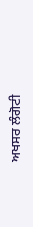ਅਖਸਰ ਲੰਗੋਟੀ